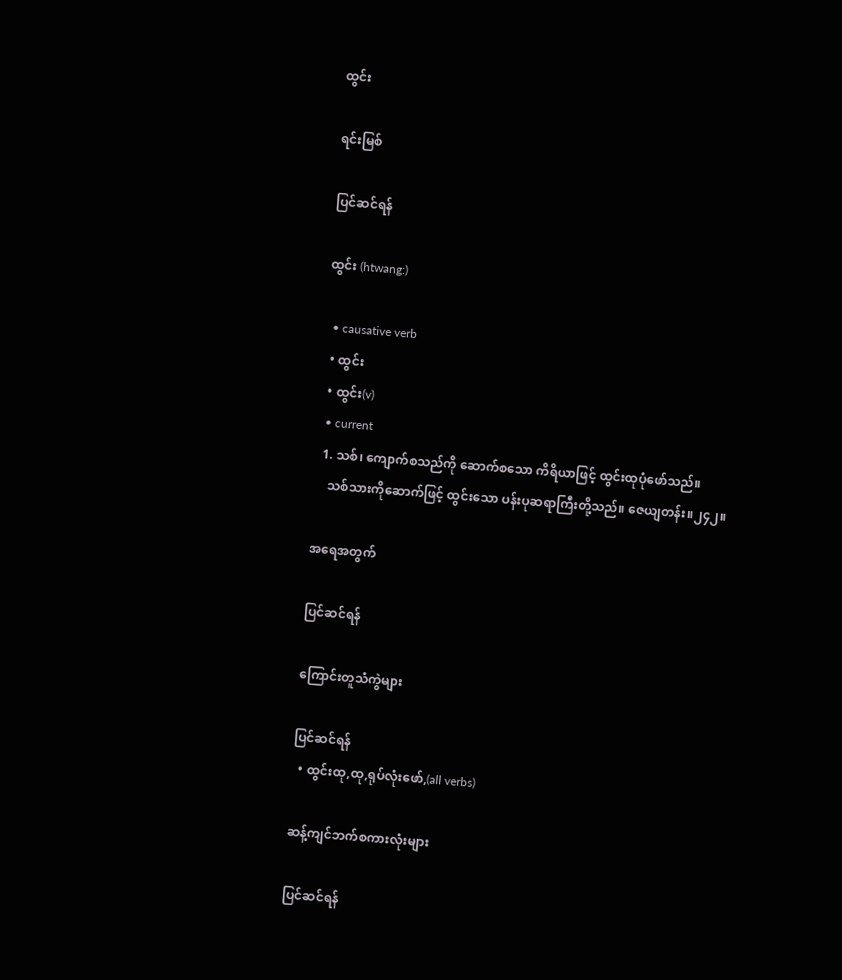ထွင်း

ရင်းမြစ်

ပြင်ဆင်ရန်

ထွင်း (htwang:)

  • causative verb
  • ထွင်း
  • ထွင်း(v)
  • current
  1. သစ်၊ ကျောက်စသည်ကို ဆောက်စသော ကိရိယာဖြင့် ထွင်းထုပုံဖော်သည်။
    သစ်သားကိုဆောက်ဖြင့် ထွင်းသော ပန်းပုဆရာကြီးတို့သည်။ ဇေယျတန်း။၂၄၂။

အရေအတွက်

ပြင်ဆင်ရန်

ကြောင်းတူသံကွဲများ

ပြင်ဆင်ရန်
  • ထွင်းထု,ထု,ရုပ်လုံးဖော်,(all verbs)

ဆန့်ကျင်ဘက်စကားလုံးများ

ပြင်ဆင်ရန်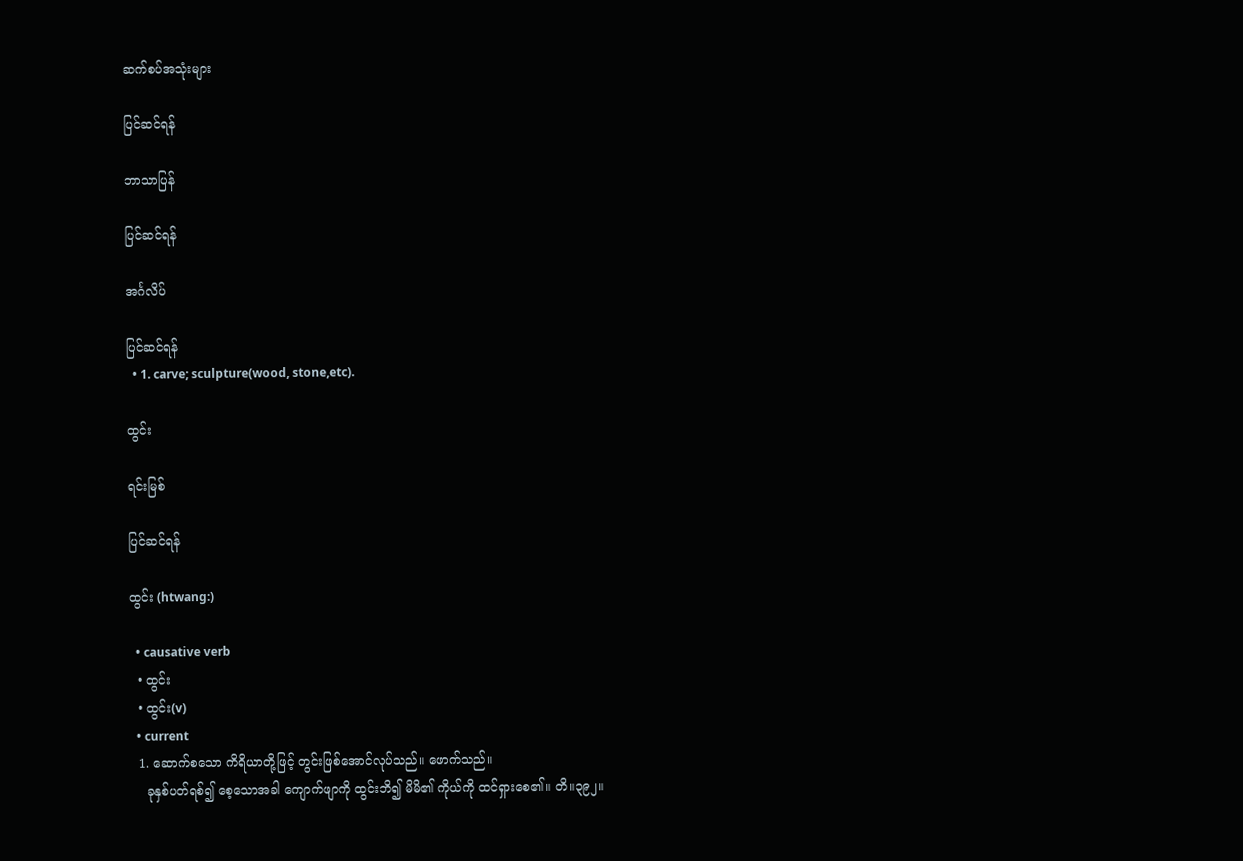ဆက်စပ်အသုံးများ

ပြင်ဆင်ရန်

ဘာသာပြန်

ပြင်ဆင်ရန်

အင်္ဂလိပ်

ပြင်ဆင်ရန်
  • 1. carve; sculpture(wood, stone,etc).

ထွင်း

ရင်းမြစ်

ပြင်ဆင်ရန်

ထွင်း (htwang:)

  • causative verb
  • ထွင်း
  • ထွင်း(v)
  • current
  1. ဆောက်စသော ကိရိယာတို့ဖြင့် တွင်းဖြစ်အောင်လုပ်သည်။ ဖောက်သည်။
    ခုနှစ်ပတ်ရစ်၍ စေ့သောအခါ ကျောက်ဖျာကို ထွင်းဘိ၍ မိမိ၏ ကိုယ်ကို ထင်ရှားစေ၏။ တိ။၃၉၂။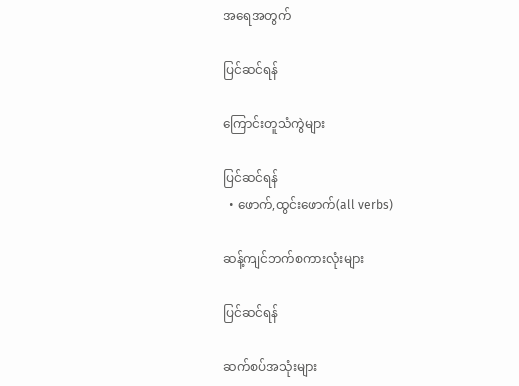အရေအတွက်

ပြင်ဆင်ရန်

ကြောင်းတူသံကွဲများ

ပြင်ဆင်ရန်
  • ဖောက်,ထွင်းဖောက်(all verbs)

ဆန့်ကျင်ဘက်စကားလုံးများ

ပြင်ဆင်ရန်

ဆက်စပ်အသုံးများ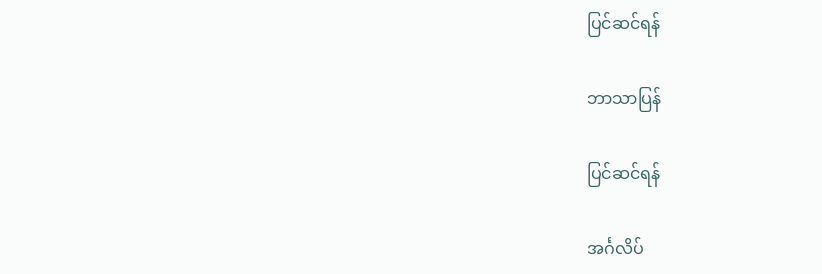ပြင်ဆင်ရန်

ဘာသာပြန်

ပြင်ဆင်ရန်

အင်္ဂလိပ်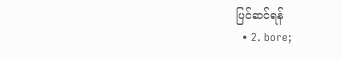ပြင်ဆင်ရန်
  • 2. bore;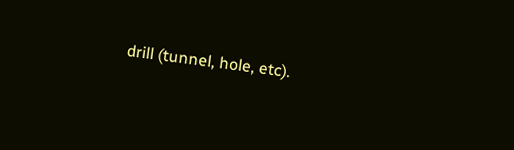drill (tunnel, hole, etc).